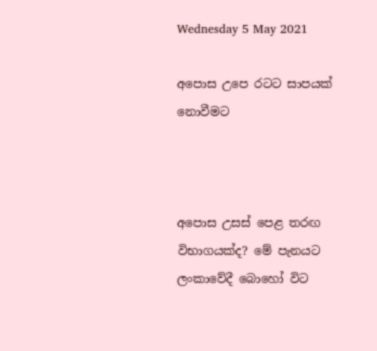Wednesday 5 May 2021

අපොස උපෙ රටට සාපයක් නොවීමට



අපොස උසස් පෙළ තරඟ විභාගයක්ද? මේ පැනයට ලංකාවේදී බොහෝ විට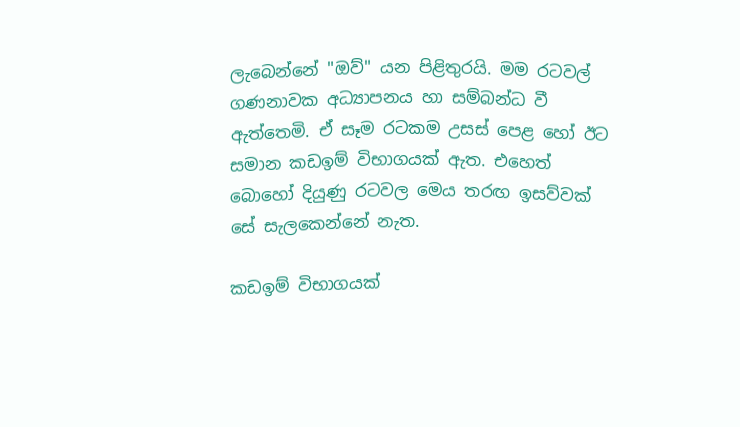ලැබෙන්නේ "ඔව්" යන පිළිතුරයි. මම රටවල් ගණනාවක අධ්‍යාපනය හා සම්බන්ධ වී ඇත්තෙමි. ඒ සෑම රටකම උසස් පෙළ හෝ ඊට සමාන කඩඉම් විභාගයක් ඇත. එහෙත් බොහෝ දියුණු රටවල මෙය තරඟ ඉසව්වක් සේ සැලකෙන්නේ නැත.

කඩඉම් විභාගයක්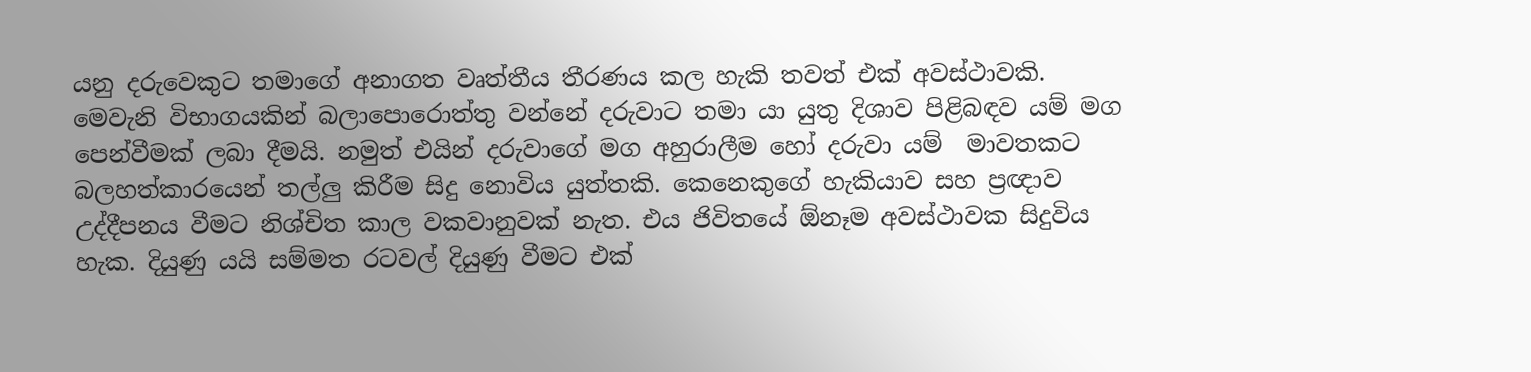යනු දරුවෙකුට තමාගේ අනාගත වෘත්තීය තීරණය කල හැකි තවත් එක් අවස්ථාවකි. මෙවැනි විභාගයකින් බලාපොරොත්තු වන්නේ දරුවාට තමා යා යුතු දිශාව පිළිබඳව යම් මග පෙන්වීමක් ලබා දීමයි. නමුත් එයින් දරුවාගේ මග අහුරාලීම හෝ දරුවා යම්  මාවතකට බලහත්කාරයෙන් තල්ලු කිරීම සිදු නොවිය යුත්තකි. කෙනෙකුගේ හැකියාව සහ ප්‍රඥාව උද්දීපනය වීමට නිශ්චිත කාල වකවානුවක් නැත. එය ජිවිතයේ ඕනෑම අවස්ථාවක සිදුවිය හැක. දියුණු යයි සම්මත රටවල් දියුණු වීමට එක්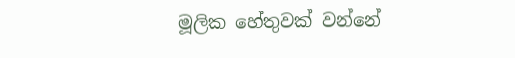මූලික හේතුවක් වන්නේ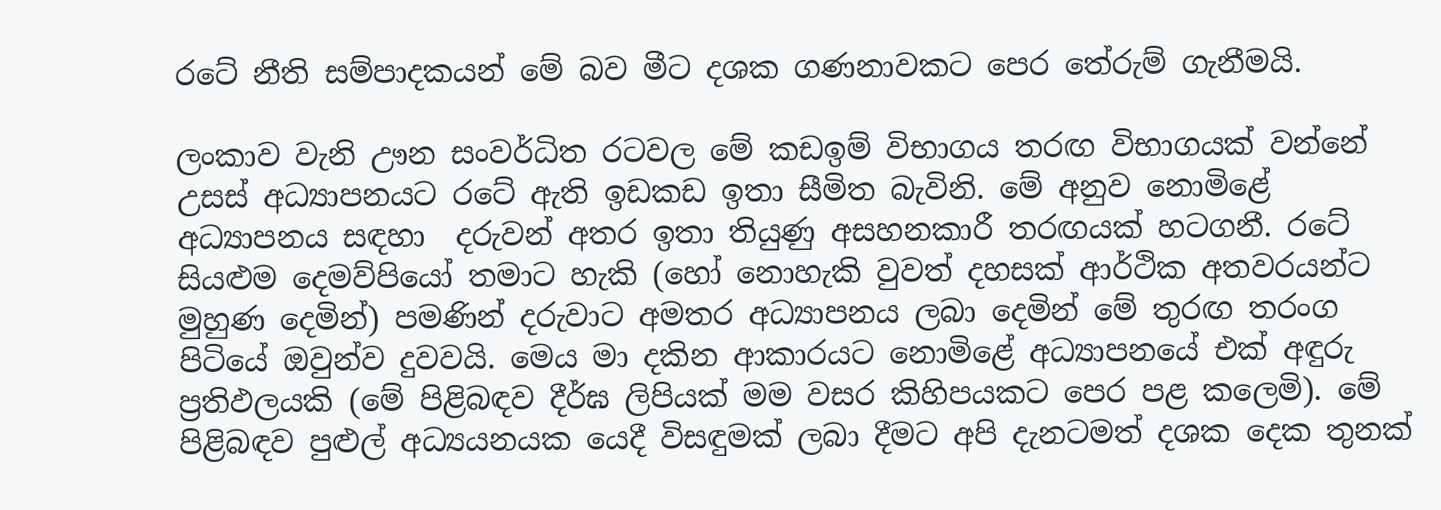රටේ නීති සම්පාදකයන් මේ බව මීට දශක ගණනාවකට පෙර තේරුම් ගැනීමයි.

ලංකාව වැනි ඌන සංවර්ධිත රටවල මේ කඩඉම් විභාගය තරඟ විභාගයක් වන්නේ උසස් අධ්‍යාපනයට රටේ ඇති ඉඩකඩ ඉතා සීමිත බැවිනි. මේ අනුව නොමිළේ අධ්‍යාපනය සඳහා  දරුවන් අතර ඉතා තියුණු අසහනකාරී තරඟයක් හටගනී. රටේ සියළුම දෙමව්පියෝ තමාට හැකි (හෝ නොහැකි වුවත් දහසක් ආර්ථික අතවරයන්ට මුහුණ දෙමින්) පමණින් දරුවාට අමතර අධ්‍යාපනය ලබා දෙමින් මේ තුරඟ තරංග පිටියේ ඔවුන්ව දුවවයි. මෙය මා දකින ආකාරයට නොමිළේ අධ්‍යාපනයේ එක් අඳුරු ප්‍රතිඵලයකි (මේ පිළිබඳව දීර්ඝ ලිපියක් මම වසර කිහිපයකට පෙර පළ කලෙමි). මේ පිළිබඳව පුළුල් අධ්‍යයනයක යෙදී විසඳුමක් ලබා දීමට අපි දැනටමත් දශක දෙක තුනක්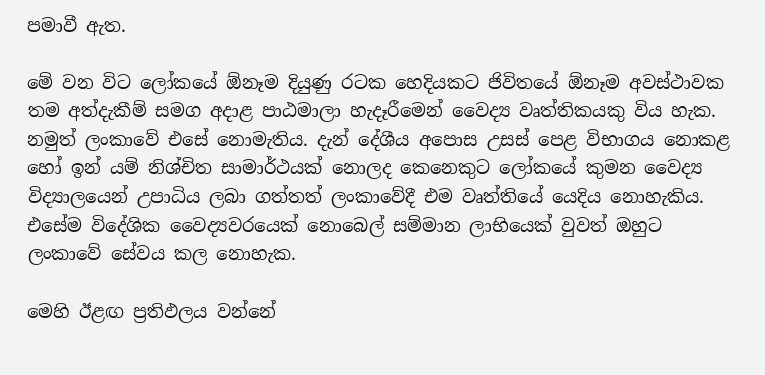පමාවී ඇත.

මේ වන විට ලෝකයේ ඕනෑම දියුණු රටක හෙදියකට ජිවිතයේ ඕනෑම අවස්ථාවක තම අත්දැකීම් සමග අදාළ පාඨමාලා හැදෑරීමෙන් වෛද්‍ය වෘත්තිකයකු විය හැක. නමුත් ලංකාවේ එසේ නොමැතිය. දැන් දේශීය අපොස උසස් පෙළ විභාගය නොකළ හෝ ඉන් යම් නිශ්චිත සාමාර්ථයක් නොලද කෙනෙකුට ලෝකයේ කුමන වෛද්‍ය විද්‍යාලයෙන් උපාධිය ලබා ගත්තත් ලංකාවේදී එම වෘත්තියේ යෙදිය නොහැකිය. එසේම විදේශික වෛද්‍යවරයෙක් නොබෙල් සම්මාන ලාභියෙක් වුවත් ඔහුට ලංකාවේ සේවය කල නොහැක.

මෙහි ඊළඟ ප්‍රතිඵලය වන්නේ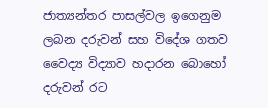ජාත්‍යන්තර පාසල්වල ඉගෙනුම ලබන දරුවන් සහ විදේශ ගතව වෛද්‍ය විද්‍යාව හදාරන බොහෝ දරුවන් රට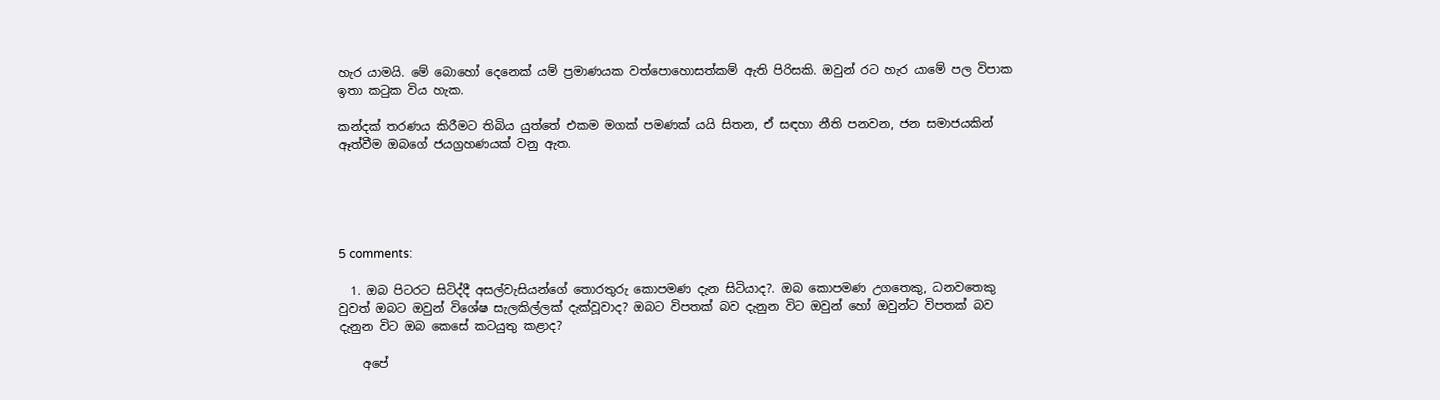හැර යාමයි. මේ බොහෝ දෙනෙක් යම් ප්‍රමාණයක වත්පොහොසත්කම් ඇති පිරිසකි. ඔවුන් රට හැර යාමේ පල විපාක ඉතා කටුක විය හැක.

කන්දක් තරණය කිරීමට තිබිය යුත්තේ එකම මගක් පමණක් යයි සිතන, ඒ සඳහා නීති පනවන, ජන සමාජයකින් ඈත්වීම ඔබගේ ජයග්‍රහණයක් වනු ඇත.





5 comments:

  1. ඔබ පිටරට සිටිද්දී අසල්වැසියන්ගේ තොරතුරු කොපමණ දැන සිටියාද?. ඔබ කොපමණ උගතෙකු, ධනවතෙකු වුවත් ඔබට ඔවුන් විශේෂ සැලකිල්ලක් දැක්වූවාද? ඔබට විපතක් බව දැනුන විට ඔවුන් හෝ ඔවුන්ට විපතක් බව දැනුන විට ඔබ කෙසේ කටයුතු කළාද?

    අපේ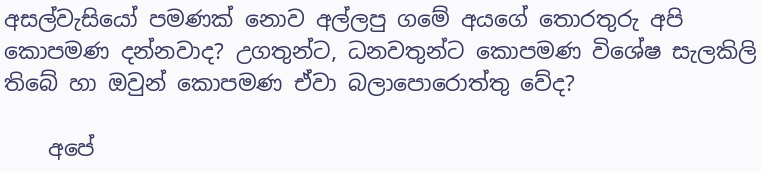අසල්වැසියෝ පමණක් නොව අල්ලපු ගමේ අයගේ තොරතුරු අපි කොපමණ දන්නවාද? උගතුන්ට, ධනවතුන්ට කොපමණ විශේෂ සැලකිලි තිබේ හා ඔවුන් කොපමණ ඒවා බලාපොරොත්තු වේද?

    අපේ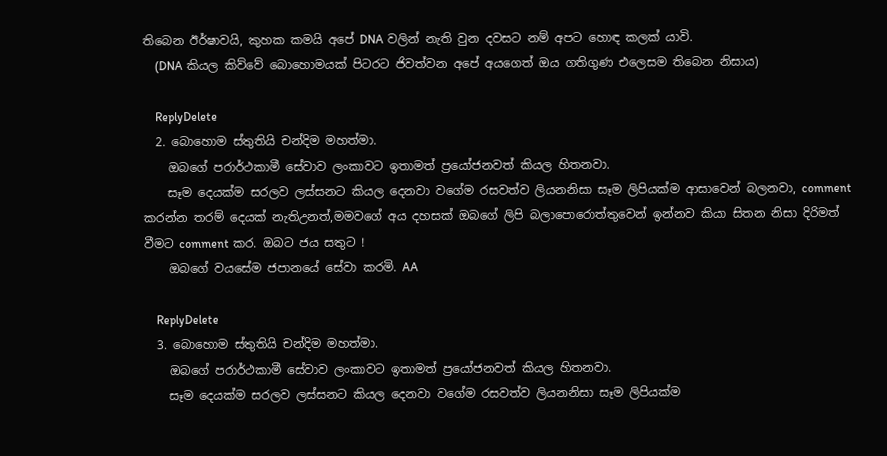තිබෙන ඊර්ෂාවයි, කුහක කමයි අපේ DNA වලින් නැති වුන දවසට නම් අපට හොඳ කලක් යාවි.
    (DNA කියල කිව්වේ බොහොමයක් පිටරට ජිවත්වන අපේ අයගෙත් ඔය ගතිගුණ එලෙසම තිබෙන නිසාය)

    ReplyDelete
  2. බොහොම ස්තුතියි චන්දිම මහත්මා.
    ඔබගේ පරාර්ථකාමී සේවාව ලංකාවට ඉතාමත් ප්‍රයෝජනවත් කියල හිතනවා.
    සෑම දෙයක්ම සරලව ලස්සනට කියල දෙනවා වගේම රසවත්ව ලියනනිසා සෑම ලිපියක්ම ආසාවෙන් බලනවා, comment කරන්න තරම් දෙයක් නැතිඋනත්,මමවගේ අය දහසක් ඔබගේ ලිපි බලාපොරොත්තුවෙන් ඉන්නව කියා සිතන නිසා දිරිමත් වීමට comment කර. ඔබට ජය සතුට !
    ඔබගේ වයසේම ජපානයේ සේවා කරමි. AA

    ReplyDelete
  3. බොහොම ස්තුතියි චන්දිම මහත්මා.
    ඔබගේ පරාර්ථකාමී සේවාව ලංකාවට ඉතාමත් ප්‍රයෝජනවත් කියල හිතනවා.
    සෑම දෙයක්ම සරලව ලස්සනට කියල දෙනවා වගේම රසවත්ව ලියනනිසා සෑම ලිපියක්ම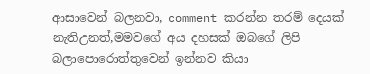ආසාවෙන් බලනවා, comment කරන්න තරම් දෙයක් නැතිඋනත්,මමවගේ අය දහසක් ඔබගේ ලිපි බලාපොරොත්තුවෙන් ඉන්නව කියා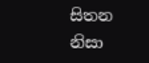සිතන නිසා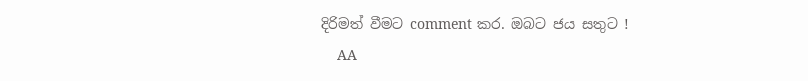දිරිමත් වීමට comment කර. ඔබට ජය සතුට !
    AA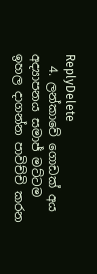ReplyDelete
  4. ලන්කාවේ ගොඩක් අය අද්‍යාපනය සමාජ් මට්ටම ඉහල දාගන්න පාවිච්චි කරන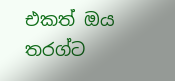එකත් ඔය තරග්ට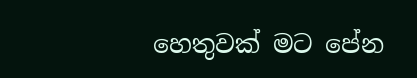හෙතුවක් මට පේන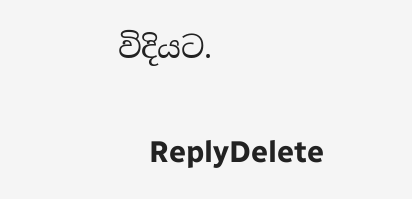විදියට.

    ReplyDelete